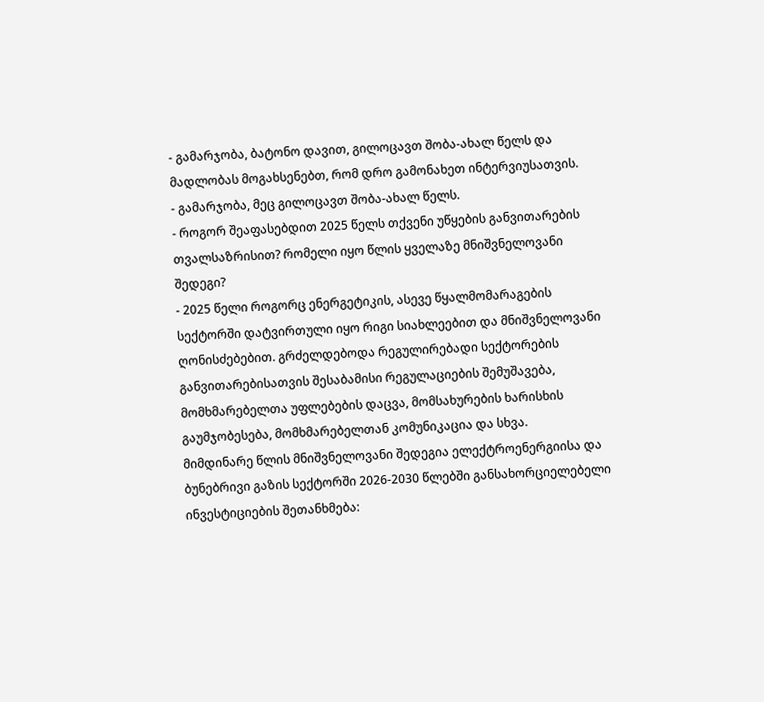- გამარჯობა, ბატონო დავით, გილოცავთ შობა-ახალ წელს და მადლობას მოგახსენებთ, რომ დრო გამონახეთ ინტერვიუსათვის.
- გამარჯობა, მეც გილოცავთ შობა-ახალ წელს.
- როგორ შეაფასებდით 2025 წელს თქვენი უწყების განვითარების თვალსაზრისით? რომელი იყო წლის ყველაზე მნიშვნელოვანი შედეგი?
- 2025 წელი როგორც ენერგეტიკის, ასევე წყალმომარაგების სექტორში დატვირთული იყო რიგი სიახლეებით და მნიშვნელოვანი ღონისძებებით. გრძელდებოდა რეგულირებადი სექტორების განვითარებისათვის შესაბამისი რეგულაციების შემუშავება, მომხმარებელთა უფლებების დაცვა, მომსახურების ხარისხის გაუმჯობესება, მომხმარებელთან კომუნიკაცია და სხვა.
მიმდინარე წლის მნიშვნელოვანი შედეგია ელექტროენერგიისა და ბუნებრივი გაზის სექტორში 2026-2030 წლებში განსახორციელებელი ინვესტიციების შეთანხმება: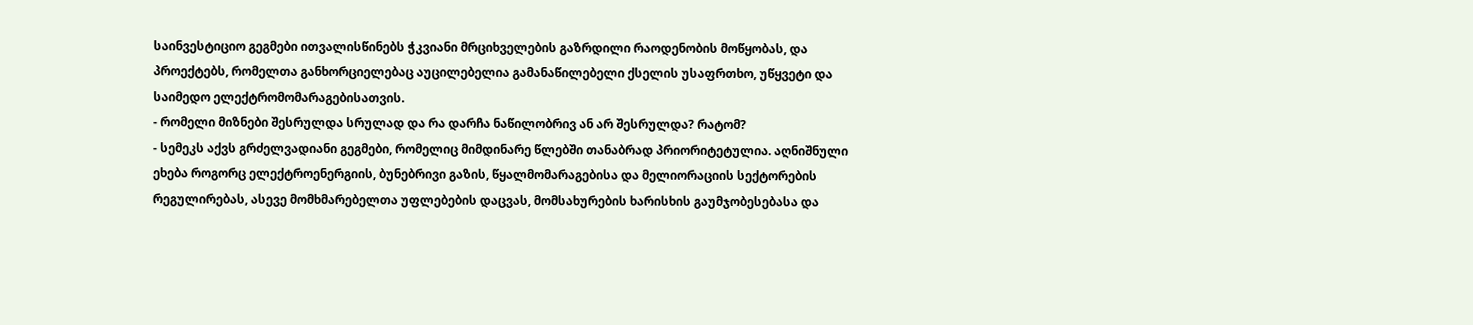საინვესტიციო გეგმები ითვალისწინებს ჭკვიანი მრციხველების გაზრდილი რაოდენობის მოწყობას, და პროექტებს, რომელთა განხორციელებაც აუცილებელია გამანაწილებელი ქსელის უსაფრთხო, უწყვეტი და საიმედო ელექტრომომარაგებისათვის.
- რომელი მიზნები შესრულდა სრულად და რა დარჩა ნაწილობრივ ან არ შესრულდა? რატომ?
- სემეკს აქვს გრძელვადიანი გეგმები, რომელიც მიმდინარე წლებში თანაბრად პრიორიტეტულია. აღნიშნული ეხება როგორც ელექტროენერგიის, ბუნებრივი გაზის, წყალმომარაგებისა და მელიორაციის სექტორების რეგულირებას, ასევე მომხმარებელთა უფლებების დაცვას, მომსახურების ხარისხის გაუმჯობესებასა და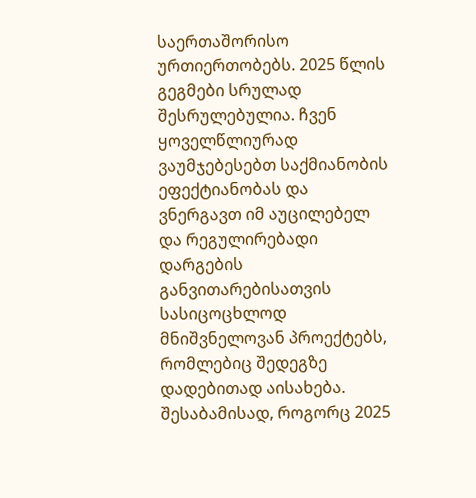საერთაშორისო ურთიერთობებს. 2025 წლის გეგმები სრულად შესრულებულია. ჩვენ ყოველწლიურად ვაუმჯებესებთ საქმიანობის ეფექტიანობას და ვნერგავთ იმ აუცილებელ და რეგულირებადი დარგების განვითარებისათვის სასიცოცხლოდ მნიშვნელოვან პროექტებს, რომლებიც შედეგზე დადებითად აისახება. შესაბამისად, როგორც 2025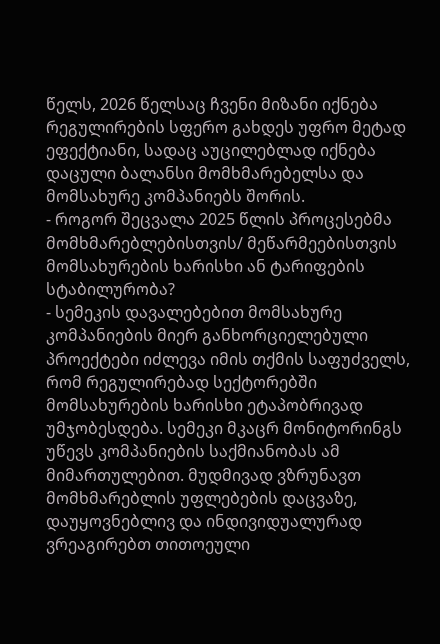წელს, 2026 წელსაც ჩვენი მიზანი იქნება რეგულირების სფერო გახდეს უფრო მეტად ეფექტიანი, სადაც აუცილებლად იქნება დაცული ბალანსი მომხმარებელსა და მომსახურე კომპანიებს შორის.
- როგორ შეცვალა 2025 წლის პროცესებმა მომხმარებლებისთვის/ მეწარმეებისთვის მომსახურების ხარისხი ან ტარიფების სტაბილურობა?
- სემეკის დავალებებით მომსახურე კომპანიების მიერ განხორციელებული პროექტები იძლევა იმის თქმის საფუძველს, რომ რეგულირებად სექტორებში მომსახურების ხარისხი ეტაპობრივად უმჯობესდება. სემეკი მკაცრ მონიტორინგს უწევს კომპანიების საქმიანობას ამ მიმართულებით. მუდმივად ვზრუნავთ მომხმარებლის უფლებების დაცვაზე, დაუყოვნებლივ და ინდივიდუალურად ვრეაგირებთ თითოეული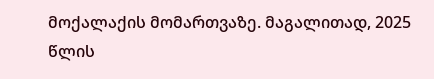მოქალაქის მომართვაზე. მაგალითად, 2025 წლის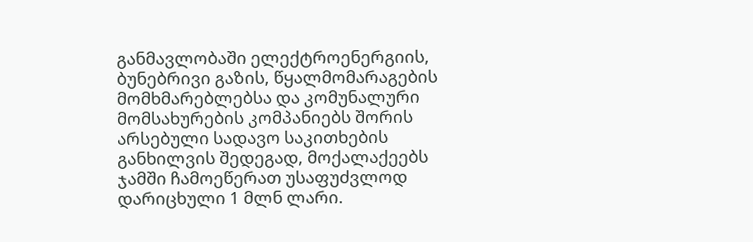განმავლობაში ელექტროენერგიის, ბუნებრივი გაზის, წყალმომარაგების მომხმარებლებსა და კომუნალური მომსახურების კომპანიებს შორის არსებული სადავო საკითხების განხილვის შედეგად, მოქალაქეებს ჯამში ჩამოეწერათ უსაფუძვლოდ დარიცხული 1 მლნ ლარი.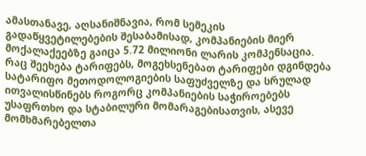ამასთანავე, აღსანიშნავია, რომ სემეკის გადაწყვეტილებების შესაბამისად, კომპანიების მიერ მოქალაქეებზე გაიცა 5.72 მილიონი ლარის კომპენსაცია.
რაც შეეხება ტარიფებს, მოგეხსენებათ ტარიფები დგინდება სატარიფო მეთოდოლოგიების საფუძველზე და სრულად ითვალისწინებს როგორც კომპანიების საჭიროებებს უსაფრთხო და სტაბილური მომარაგებისათვის, ასევე მომხმარებელთა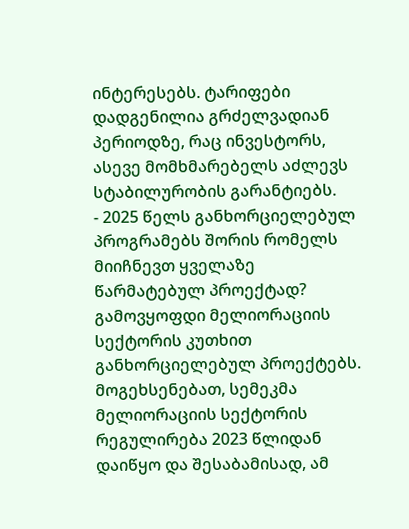ინტერესებს. ტარიფები დადგენილია გრძელვადიან პერიოდზე, რაც ინვესტორს, ასევე მომხმარებელს აძლევს სტაბილურობის გარანტიებს.
- 2025 წელს განხორციელებულ პროგრამებს შორის რომელს მიიჩნევთ ყველაზე წარმატებულ პროექტად?
გამოვყოფდი მელიორაციის სექტორის კუთხით განხორციელებულ პროექტებს. მოგეხსენებათ, სემეკმა მელიორაციის სექტორის რეგულირება 2023 წლიდან დაიწყო და შესაბამისად, ამ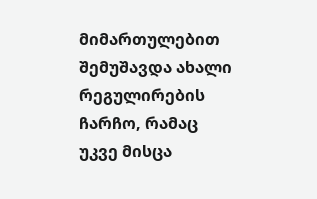მიმართულებით შემუშავდა ახალი რეგულირების ჩარჩო, რამაც უკვე მისცა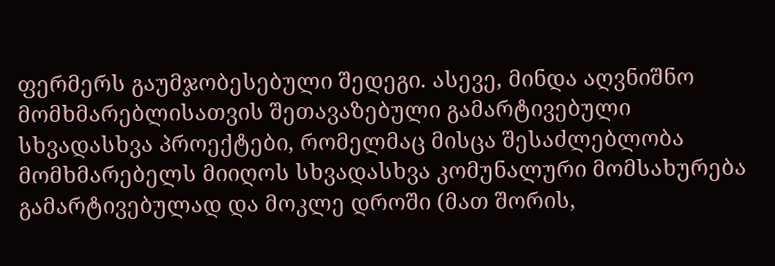ფერმერს გაუმჯობესებული შედეგი. ასევე, მინდა აღვნიშნო მომხმარებლისათვის შეთავაზებული გამარტივებული სხვადასხვა პროექტები, რომელმაც მისცა შესაძლებლობა მომხმარებელს მიიღოს სხვადასხვა კომუნალური მომსახურება გამარტივებულად და მოკლე დროში (მათ შორის,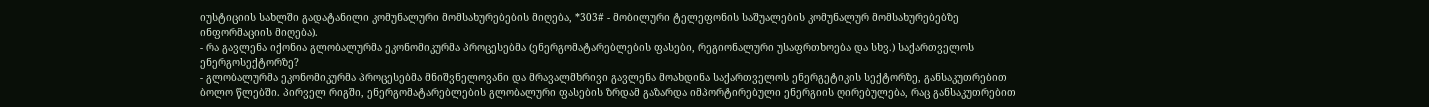იუსტიციის სახლში გადატანილი კომუნალური მომსახურებების მიღება, *303# - მობილური ტელეფონის საშუალების კომუნალურ მომსახურებებზე ინფორმაციის მიღება).
- რა გავლენა იქონია გლობალურმა ეკონომიკურმა პროცესებმა (ენერგომატარებლების ფასები, რეგიონალური უსაფრთხოება და სხვ.) საქართველოს ენერგოსექტორზე?
- გლობალურმა ეკონომიკურმა პროცესებმა მნიშვნელოვანი და მრავალმხრივი გავლენა მოახდინა საქართველოს ენერგეტიკის სექტორზე, განსაკუთრებით ბოლო წლებში. პირველ რიგში, ენერგომატარებლების გლობალური ფასების ზრდამ გაზარდა იმპორტირებული ენერგიის ღირებულება, რაც განსაკუთრებით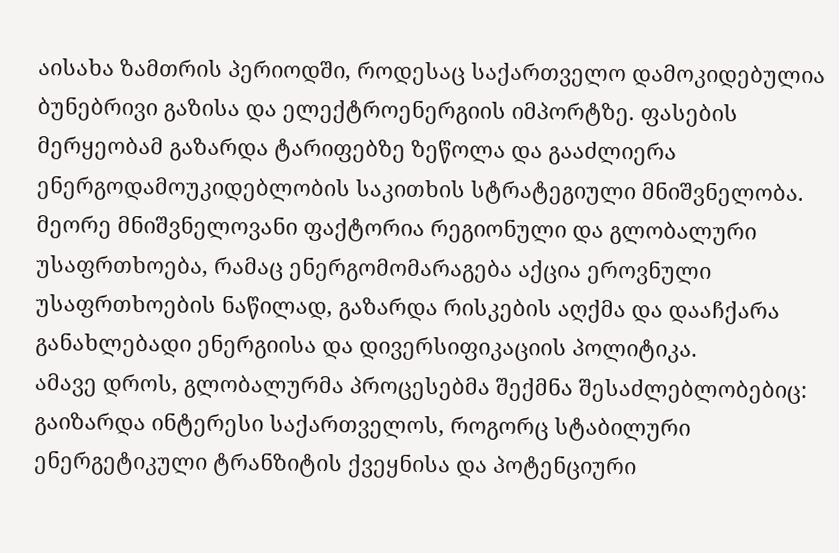აისახა ზამთრის პერიოდში, როდესაც საქართველო დამოკიდებულია ბუნებრივი გაზისა და ელექტროენერგიის იმპორტზე. ფასების მერყეობამ გაზარდა ტარიფებზე ზეწოლა და გააძლიერა ენერგოდამოუკიდებლობის საკითხის სტრატეგიული მნიშვნელობა.
მეორე მნიშვნელოვანი ფაქტორია რეგიონული და გლობალური უსაფრთხოება, რამაც ენერგომომარაგება აქცია ეროვნული უსაფრთხოების ნაწილად, გაზარდა რისკების აღქმა და დააჩქარა განახლებადი ენერგიისა და დივერსიფიკაციის პოლიტიკა.
ამავე დროს, გლობალურმა პროცესებმა შექმნა შესაძლებლობებიც: გაიზარდა ინტერესი საქართველოს, როგორც სტაბილური ენერგეტიკული ტრანზიტის ქვეყნისა და პოტენციური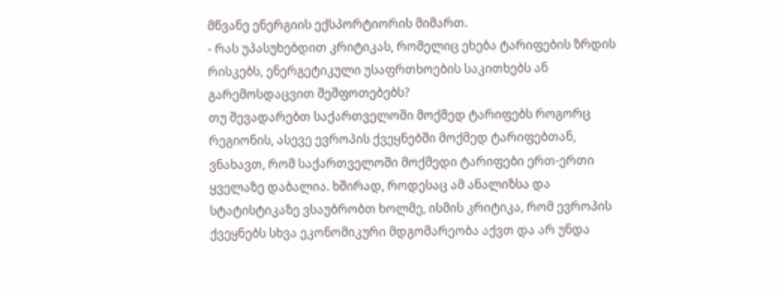მწვანე ენერგიის ექსპორტიორის მიმართ.
- რას უპასუხებდით კრიტიკას, რომელიც ეხება ტარიფების ზრდის რისკებს, ენერგეტიკული უსაფრთხოების საკითხებს ან გარემოსდაცვით შეშფოთებებს?
თუ შევადარებთ საქართველოში მოქმედ ტარიფებს როგორც რეგიონის, ასევე ევროპის ქვეყნებში მოქმედ ტარიფებთან, ვნახავთ, რომ საქართველოში მოქმედი ტარიფები ერთ-ერთი ყველაზე დაბალია. ხშირად, როდესაც ამ ანალიზსა და სტატისტიკაზე ვსაუბრობთ ხოლმე, ისმის კრიტიკა, რომ ევროპის ქვეყნებს სხვა ეკონომიკური მდგომარეობა აქვთ და არ უნდა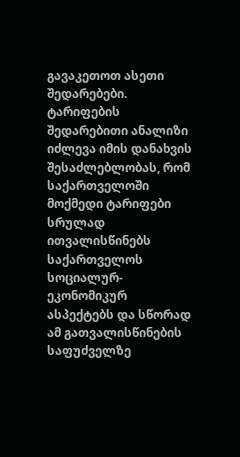გავაკეთოთ ასეთი შედარებები.
ტარიფების შედარებითი ანალიზი იძლევა იმის დანახვის შესაძლებლობას, რომ საქართველოში მოქმედი ტარიფები სრულად ითვალისწინებს საქართველოს სოციალურ-ეკონომიკურ ასპექტებს და სწორად ამ გათვალისწინების საფუძველზე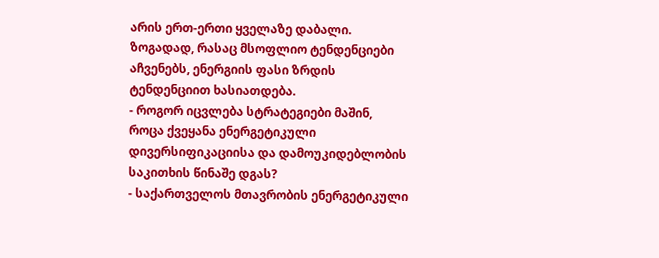არის ერთ-ერთი ყველაზე დაბალი. ზოგადად, რასაც მსოფლიო ტენდენციები აჩვენებს, ენერგიის ფასი ზრდის ტენდენციით ხასიათდება.
- როგორ იცვლება სტრატეგიები მაშინ, როცა ქვეყანა ენერგეტიკული დივერსიფიკაციისა და დამოუკიდებლობის საკითხის წინაშე დგას?
- საქართველოს მთავრობის ენერგეტიკული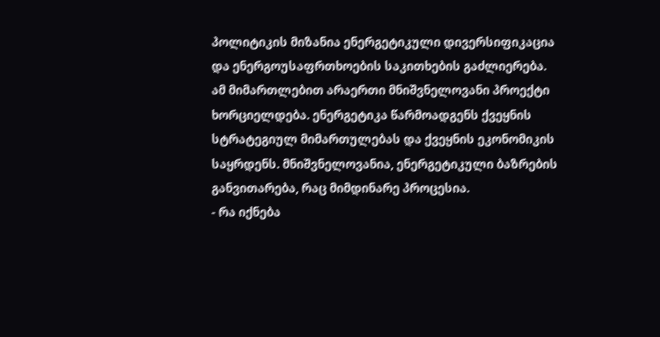პოლიტიკის მიზანია ენერგეტიკული დივერსიფიკაცია და ენერგოუსაფრთხოების საკითხების გაძლიერება. ამ მიმართლებით არაერთი მნიშვნელოვანი პროექტი ხორციელდება. ენერგეტიკა წარმოადგენს ქვეყნის სტრატეგიულ მიმართულებას და ქვეყნის ეკონომიკის საყრდენს. მნიშვნელოვანია, ენერგეტიკული ბაზრების განვითარება, რაც მიმდინარე პროცესია.
- რა იქნება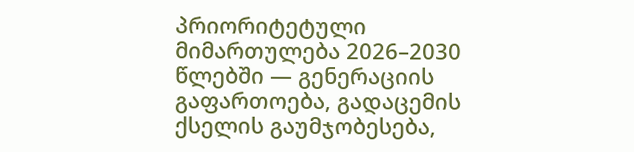პრიორიტეტული მიმართულება 2026–2030 წლებში — გენერაციის გაფართოება, გადაცემის ქსელის გაუმჯობესება,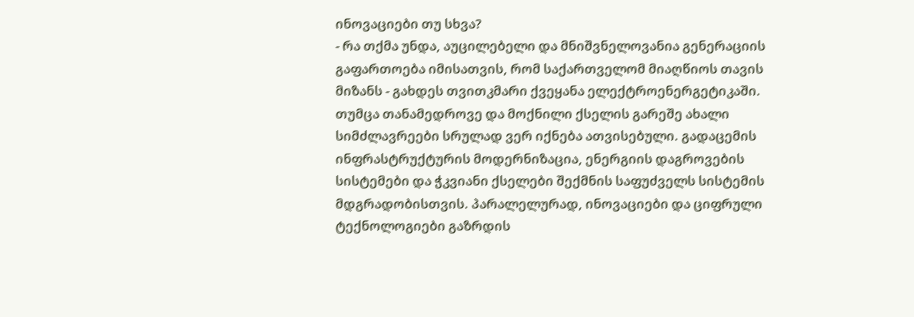ინოვაციები თუ სხვა?
- რა თქმა უნდა, აუცილებელი და მნიშვნელოვანია გენერაციის გაფართოება იმისათვის, რომ საქართველომ მიაღწიოს თავის მიზანს - გახდეს თვითკმარი ქვეყანა ელექტროენერგეტიკაში. თუმცა თანამედროვე და მოქნილი ქსელის გარეშე ახალი სიმძლავრეები სრულად ვერ იქნება ათვისებული. გადაცემის ინფრასტრუქტურის მოდერნიზაცია, ენერგიის დაგროვების სისტემები და ჭკვიანი ქსელები შექმნის საფუძველს სისტემის მდგრადობისთვის. პარალელურად, ინოვაციები და ციფრული ტექნოლოგიები გაზრდის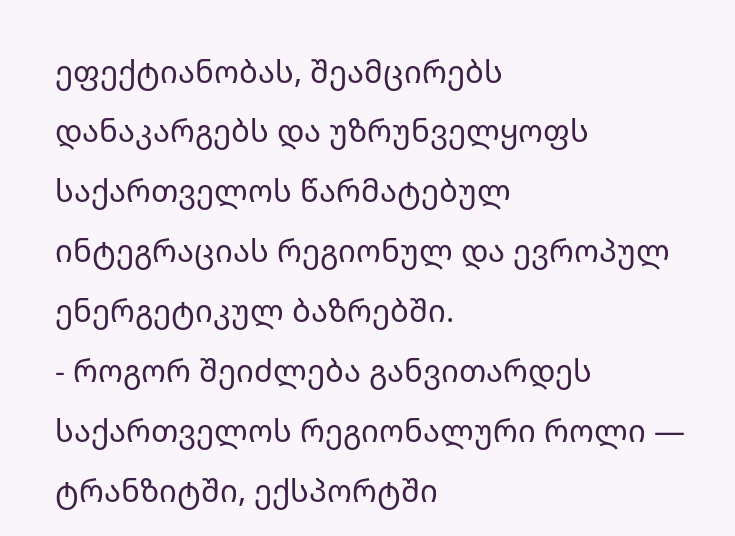ეფექტიანობას, შეამცირებს დანაკარგებს და უზრუნველყოფს საქართველოს წარმატებულ ინტეგრაციას რეგიონულ და ევროპულ ენერგეტიკულ ბაზრებში.
- როგორ შეიძლება განვითარდეს საქართველოს რეგიონალური როლი — ტრანზიტში, ექსპორტში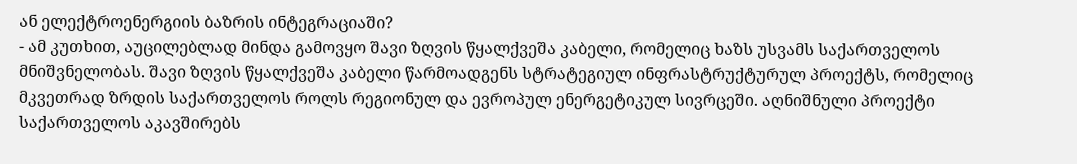ან ელექტროენერგიის ბაზრის ინტეგრაციაში?
- ამ კუთხით, აუცილებლად მინდა გამოვყო შავი ზღვის წყალქვეშა კაბელი, რომელიც ხაზს უსვამს საქართველოს მნიშვნელობას. შავი ზღვის წყალქვეშა კაბელი წარმოადგენს სტრატეგიულ ინფრასტრუქტურულ პროექტს, რომელიც მკვეთრად ზრდის საქართველოს როლს რეგიონულ და ევროპულ ენერგეტიკულ სივრცეში. აღნიშნული პროექტი საქართველოს აკავშირებს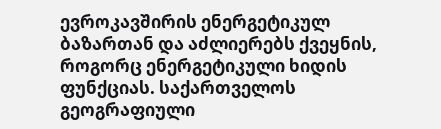ევროკავშირის ენერგეტიკულ ბაზართან და აძლიერებს ქვეყნის, როგორც ენერგეტიკული ხიდის ფუნქციას. საქართველოს გეოგრაფიული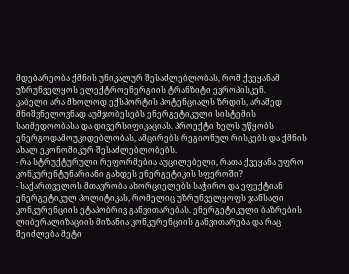მდებარეობა ქმნის უნიკალურ შესაძლებლობას, რომ ქვეყანამ უზრუნველყოს ელექტროენერგიის ტრანზიტი ევროპისკენ.
კაბელი არა მხოლოდ ექსპორტის პოტენციალს ზრდის, არამედ მნიშვნელოვნად აუმჯობესებს ენერგეტიკული სისტემის საიმედოობასა და დივერსიფიკაციას. პროექტი ხელს უწყობს ენერგოდამოუკიდებლობას, ამცირებს რეგიონულ რისკებს და ქმნის ახალ ეკონომიკურ შესაძლებლობებს.
- რა სტრუქტურული რეფორმებია აუცილებელი, რათა ქვეყანა უფრო კონკურენტუნარიანი გახდეს ენერგეტიკის სფეროში?
- საქართველოს მთავრობა ახორციელებს საჭირო და ეფექტიან ენერგეტიკულ პოლიტიკას, რომელიც უზრუნველყოფს ჯანსაღი კონკურენციის ეტაპობრივ განვითარებას. ენერგეტიკული ბაზრების ლიბერალიზაციის მიზანია კონკურენციის განვითარება და რაც შეიძლება მეტი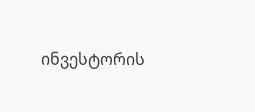ინვესტორის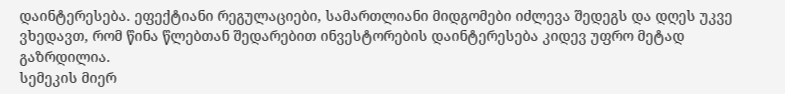დაინტერესება. ეფექტიანი რეგულაციები, სამართლიანი მიდგომები იძლევა შედეგს და დღეს უკვე ვხედავთ, რომ წინა წლებთან შედარებით ინვესტორების დაინტერესება კიდევ უფრო მეტად გაზრდილია.
სემეკის მიერ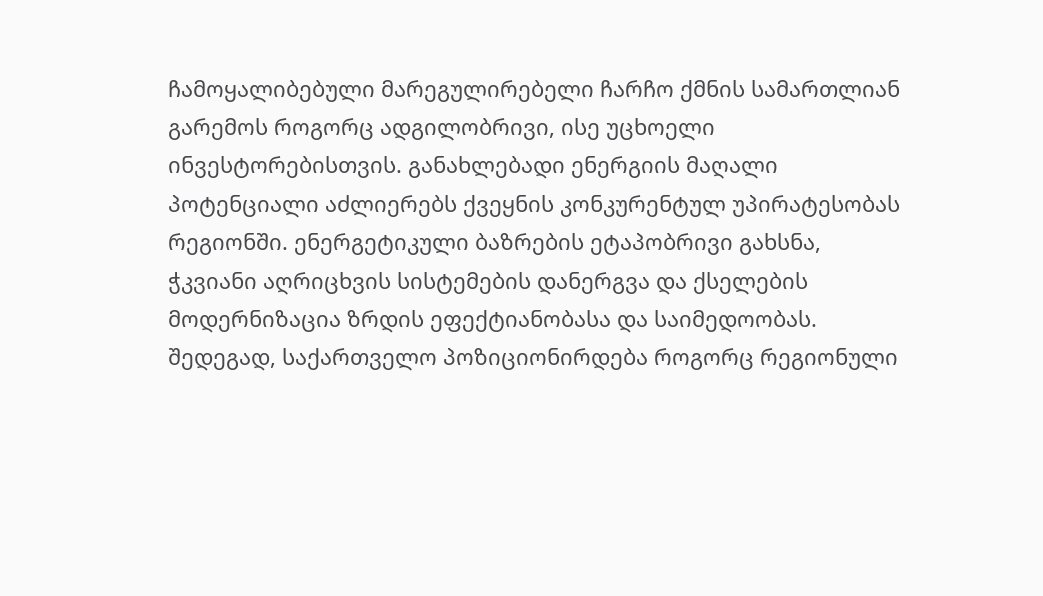ჩამოყალიბებული მარეგულირებელი ჩარჩო ქმნის სამართლიან გარემოს როგორც ადგილობრივი, ისე უცხოელი ინვესტორებისთვის. განახლებადი ენერგიის მაღალი პოტენციალი აძლიერებს ქვეყნის კონკურენტულ უპირატესობას რეგიონში. ენერგეტიკული ბაზრების ეტაპობრივი გახსნა, ჭკვიანი აღრიცხვის სისტემების დანერგვა და ქსელების მოდერნიზაცია ზრდის ეფექტიანობასა და საიმედოობას. შედეგად, საქართველო პოზიციონირდება როგორც რეგიონული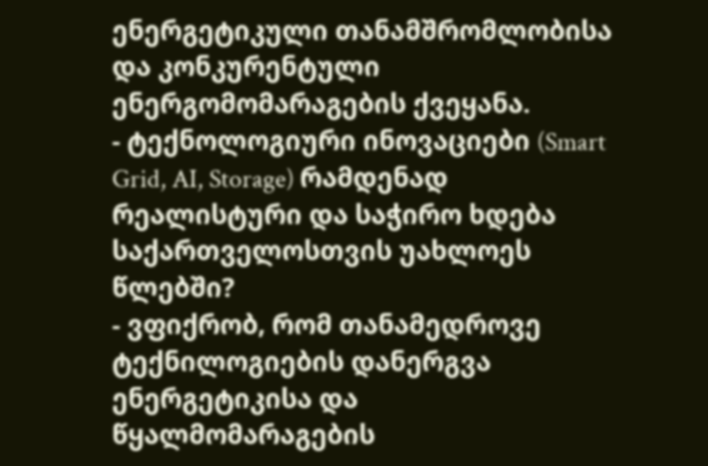ენერგეტიკული თანამშრომლობისა და კონკურენტული ენერგომომარაგების ქვეყანა.
- ტექნოლოგიური ინოვაციები (Smart Grid, AI, Storage) რამდენად რეალისტური და საჭირო ხდება საქართველოსთვის უახლოეს წლებში?
- ვფიქრობ, რომ თანამედროვე ტექნილოგიების დანერგვა ენერგეტიკისა და წყალმომარაგების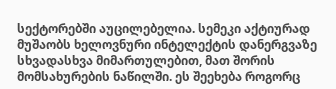სექტორებში აუცილებელია. სემეკი აქტიურად მუშაობს ხელოვნური ინტელექტის დანერგვაზე სხვადასხვა მიმართულებით, მათ შორის მომსახურების ნაწილში. ეს შეეხება როგორც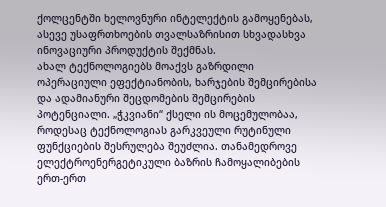ქოლცენტში ხელოვნური ინტელექტის გამოყენებას, ასევე უსაფრთხოების თვალსაზრისით სხვადასხვა ინოვაციური პროდუქტის შექმნას.
ახალ ტექნოლოგიებს მოაქვს გაზრდილი ოპერაციული ეფექტიანობის, ხარჯების შემცირებისა და ადამიანური შეცდომების შემცირების პოტენციალი. „ჭკვიანი“ ქსელი ის მოცემულობაა, როდესაც ტექნოლოგიას გარკვეული რუტინული ფუნქციების შესრულება შეუძლია. თანამედროვე ელექტროენერგეტიკული ბაზრის ჩამოყალიბების ერთ-ერთ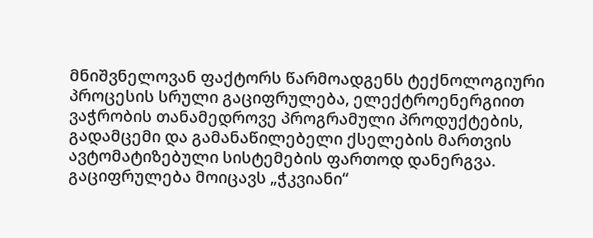მნიშვნელოვან ფაქტორს წარმოადგენს ტექნოლოგიური პროცესის სრული გაციფრულება, ელექტროენერგიით ვაჭრობის თანამედროვე პროგრამული პროდუქტების, გადამცემი და გამანაწილებელი ქსელების მართვის ავტომატიზებული სისტემების ფართოდ დანერგვა. გაციფრულება მოიცავს „ჭკვიანი“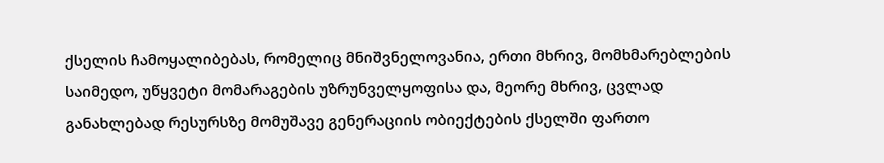ქსელის ჩამოყალიბებას, რომელიც მნიშვნელოვანია, ერთი მხრივ, მომხმარებლების საიმედო, უწყვეტი მომარაგების უზრუნველყოფისა და, მეორე მხრივ, ცვლად განახლებად რესურსზე მომუშავე გენერაციის ობიექტების ქსელში ფართო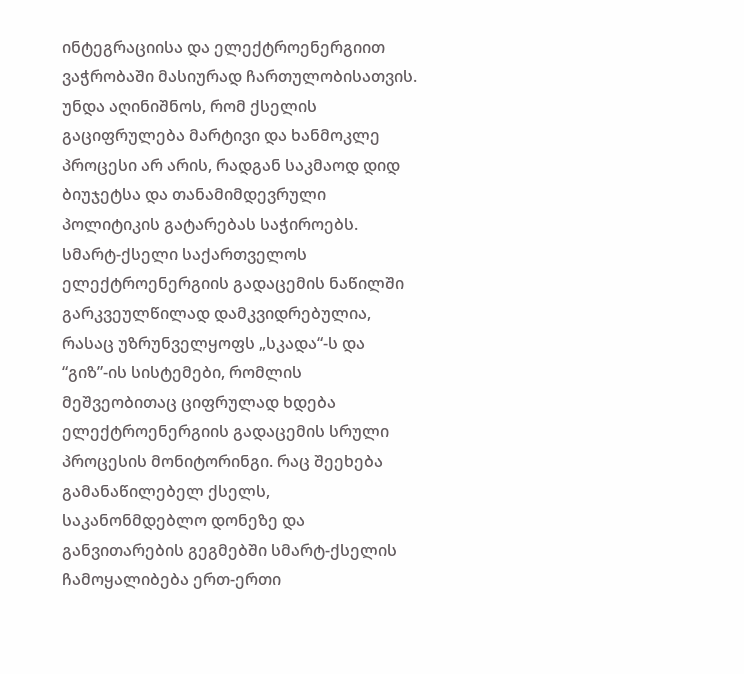ინტეგრაციისა და ელექტროენერგიით ვაჭრობაში მასიურად ჩართულობისათვის.
უნდა აღინიშნოს, რომ ქსელის გაციფრულება მარტივი და ხანმოკლე პროცესი არ არის, რადგან საკმაოდ დიდ ბიუჯეტსა და თანამიმდევრული პოლიტიკის გატარებას საჭიროებს. სმარტ-ქსელი საქართველოს ელექტროენერგიის გადაცემის ნაწილში გარკვეულწილად დამკვიდრებულია, რასაც უზრუნველყოფს „სკადა“-ს და “გიზ”-ის სისტემები, რომლის მეშვეობითაც ციფრულად ხდება ელექტროენერგიის გადაცემის სრული პროცესის მონიტორინგი. რაც შეეხება გამანაწილებელ ქსელს, საკანონმდებლო დონეზე და განვითარების გეგმებში სმარტ-ქსელის ჩამოყალიბება ერთ-ერთი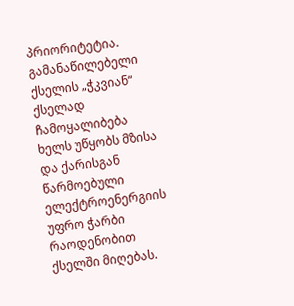პრიორიტეტია. გამანაწილებელი ქსელის „ჭკვიან“ ქსელად ჩამოყალიბება ხელს უწყობს მზისა და ქარისგან წარმოებული ელექტროენერგიის უფრო ჭარბი რაოდენობით ქსელში მიღებას.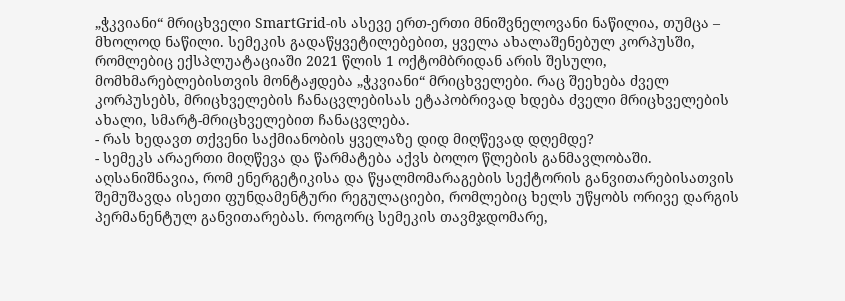„ჭკვიანი“ მრიცხველი SmartGrid-ის ასევე ერთ-ერთი მნიშვნელოვანი ნაწილია, თუმცა – მხოლოდ ნაწილი. სემეკის გადაწყვეტილებებით, ყველა ახალაშენებულ კორპუსში, რომლებიც ექსპლუატაციაში 2021 წლის 1 ოქტომბრიდან არის შესული, მომხმარებლებისთვის მონტაჟდება „ჭკვიანი“ მრიცხველები. რაც შეეხება ძველ კორპუსებს, მრიცხველების ჩანაცვლებისას ეტაპობრივად ხდება ძველი მრიცხველების ახალი, სმარტ-მრიცხველებით ჩანაცვლება.
- რას ხედავთ თქვენი საქმიანობის ყველაზე დიდ მიღწევად დღემდე?
- სემეკს არაერთი მიღწევა და წარმატება აქვს ბოლო წლების განმავლობაში. აღსანიშნავია, რომ ენერგეტიკისა და წყალმომარაგების სექტორის განვითარებისათვის შემუშავდა ისეთი ფუნდამენტური რეგულაციები, რომლებიც ხელს უწყობს ორივე დარგის პერმანენტულ განვითარებას. როგორც სემეკის თავმჯდომარე,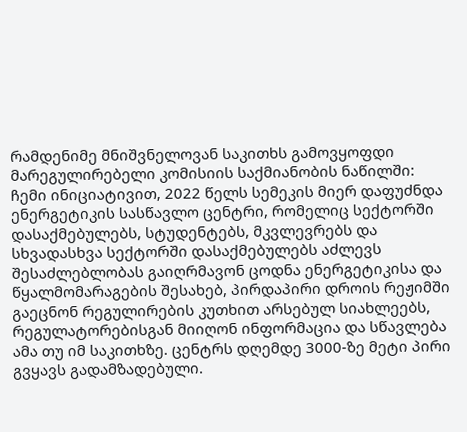რამდენიმე მნიშვნელოვან საკითხს გამოვყოფდი მარეგულირებელი კომისიის საქმიანობის ნაწილში:
ჩემი ინიციატივით, 2022 წელს სემეკის მიერ დაფუძნდა ენერგეტიკის სასწავლო ცენტრი, რომელიც სექტორში დასაქმებულებს, სტუდენტებს, მკვლევრებს და სხვადასხვა სექტორში დასაქმებულებს აძლევს შესაძლებლობას გაიღრმავონ ცოდნა ენერგეტიკისა და წყალმომარაგების შესახებ, პირდაპირი დროის რეჟიმში გაეცნონ რეგულირების კუთხით არსებულ სიახლეებს, რეგულატორებისგან მიიღონ ინფორმაცია და სწავლება ამა თუ იმ საკითხზე. ცენტრს დღემდე 3000-ზე მეტი პირი გვყავს გადამზადებული.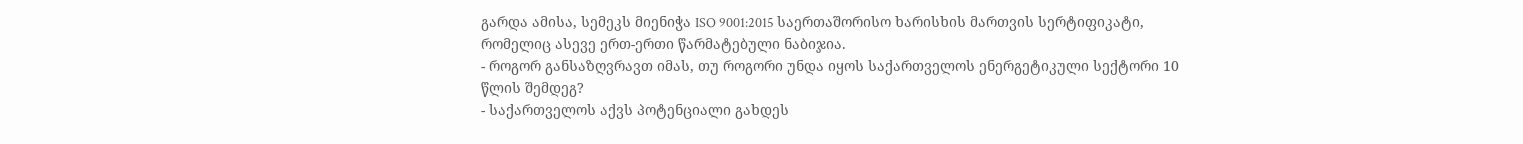გარდა ამისა, სემეკს მიენიჭა ISO 9001:2015 საერთაშორისო ხარისხის მართვის სერტიფიკატი, რომელიც ასევე ერთ-ერთი წარმატებული ნაბიჯია.
- როგორ განსაზღვრავთ იმას, თუ როგორი უნდა იყოს საქართველოს ენერგეტიკული სექტორი 10 წლის შემდეგ?
- საქართველოს აქვს პოტენციალი გახდეს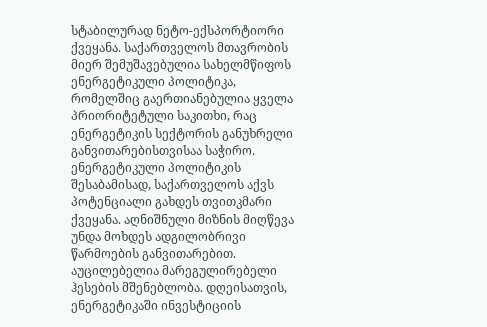სტაბილურად ნეტო-ექსპორტიორი ქვეყანა. საქართველოს მთავრობის მიერ შემუშავებულია სახელმწიფოს ენერგეტიკული პოლიტიკა, რომელშიც გაერთიანებულია ყველა პრიორიტეტული საკითხი, რაც ენერგეტიკის სექტორის განუხრელი განვითარებისთვისაა საჭირო. ენერგეტიკული პოლიტიკის შესაბამისად, საქართველოს აქვს პოტენციალი გახდეს თვითკმარი ქვეყანა. აღნიშნული მიზნის მიღწევა უნდა მოხდეს ადგილობრივი წარმოების განვითარებით. აუცილებელია მარეგულირებელი ჰესების მშენებლობა. დღეისათვის, ენერგეტიკაში ინვესტიციის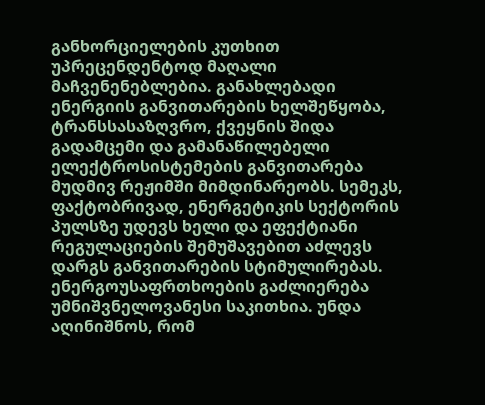განხორციელების კუთხით უპრეცენდენტოდ მაღალი მაჩვენენებლებია. განახლებადი ენერგიის განვითარების ხელშეწყობა, ტრანსსასაზღვრო, ქვეყნის შიდა გადამცემი და გამანაწილებელი ელექტროსისტემების განვითარება მუდმივ რეჟიმში მიმდინარეობს. სემეკს, ფაქტობრივად, ენერგეტიკის სექტორის პულსზე უდევს ხელი და ეფექტიანი რეგულაციების შემუშავებით აძლევს დარგს განვითარების სტიმულირებას.
ენერგოუსაფრთხოების გაძლიერება უმნიშვნელოვანესი საკითხია. უნდა აღინიშნოს, რომ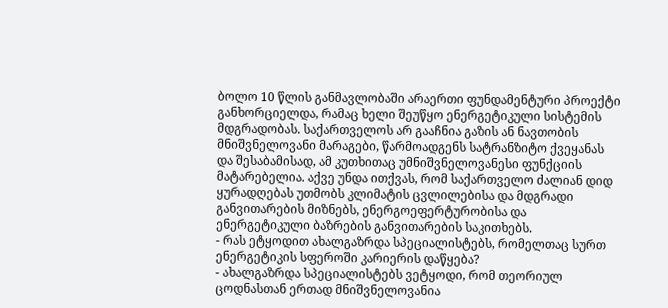ბოლო 10 წლის განმავლობაში არაერთი ფუნდამენტური პროექტი განხორციელდა, რამაც ხელი შეუწყო ენერგეტიკული სისტემის მდგრადობას. საქართველოს არ გააჩნია გაზის ან ნავთობის მნიშვნელოვანი მარაგები, წარმოადგენს სატრანზიტო ქვეყანას და შესაბამისად, ამ კუთხითაც უმნიშვნელოვანესი ფუნქციის მატარებელია. აქვე უნდა ითქვას, რომ საქართველო ძალიან დიდ ყურადღებას უთმობს კლიმატის ცვლილებისა და მდგრადი განვითარების მიზნებს, ენერგოეფერტურობისა და ენერგეტიკული ბაზრების განვითარების საკითხებს.
- რას ეტყოდით ახალგაზრდა სპეციალისტებს, რომელთაც სურთ ენერგეტიკის სფეროში კარიერის დაწყება?
- ახალგაზრდა სპეციალისტებს ვეტყოდი, რომ თეორიულ ცოდნასთან ერთად მნიშვნელოვანია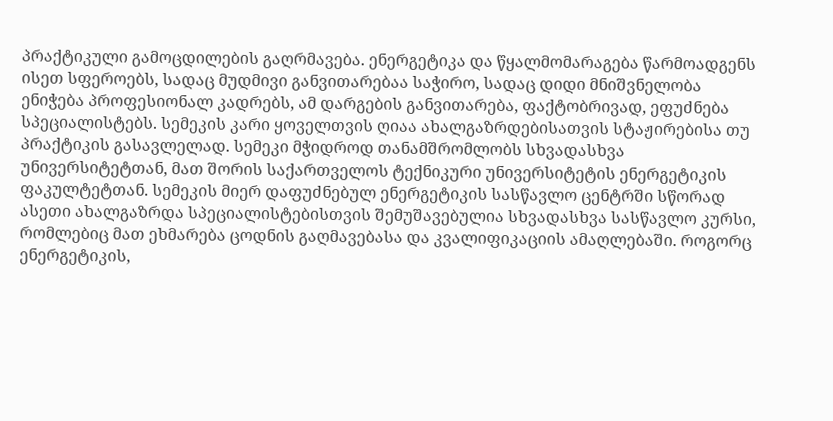პრაქტიკული გამოცდილების გაღრმავება. ენერგეტიკა და წყალმომარაგება წარმოადგენს ისეთ სფეროებს, სადაც მუდმივი განვითარებაა საჭირო, სადაც დიდი მნიშვნელობა ენიჭება პროფესიონალ კადრებს, ამ დარგების განვითარება, ფაქტობრივად, ეფუძნება სპეციალისტებს. სემეკის კარი ყოველთვის ღიაა ახალგაზრდებისათვის სტაჟირებისა თუ პრაქტიკის გასავლელად. სემეკი მჭიდროდ თანამშრომლობს სხვადასხვა უნივერსიტეტთან, მათ შორის საქართველოს ტექნიკური უნივერსიტეტის ენერგეტიკის ფაკულტეტთან. სემეკის მიერ დაფუძნებულ ენერგეტიკის სასწავლო ცენტრში სწორად ასეთი ახალგაზრდა სპეციალისტებისთვის შემუშავებულია სხვადასხვა სასწავლო კურსი, რომლებიც მათ ეხმარება ცოდნის გაღმავებასა და კვალიფიკაციის ამაღლებაში. როგორც ენერგეტიკის,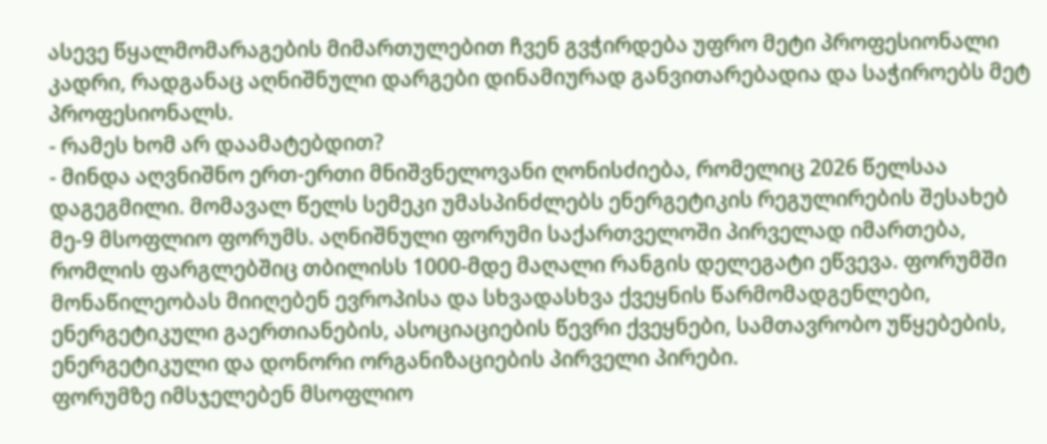ასევე წყალმომარაგების მიმართულებით ჩვენ გვჭირდება უფრო მეტი პროფესიონალი კადრი, რადგანაც აღნიშნული დარგები დინამიურად განვითარებადია და საჭიროებს მეტ პროფესიონალს.
- რამეს ხომ არ დაამატებდით?
- მინდა აღვნიშნო ერთ-ერთი მნიშვნელოვანი ღონისძიება, რომელიც 2026 წელსაა დაგეგმილი. მომავალ წელს სემეკი უმასპინძლებს ენერგეტიკის რეგულირების შესახებ მე-9 მსოფლიო ფორუმს. აღნიშნული ფორუმი საქართველოში პირველად იმართება, რომლის ფარგლებშიც თბილისს 1000-მდე მაღალი რანგის დელეგატი ეწვევა. ფორუმში მონაწილეობას მიიღებენ ევროპისა და სხვადასხვა ქვეყნის წარმომადგენლები, ენერგეტიკული გაერთიანების, ასოციაციების წევრი ქვეყნები, სამთავრობო უწყებების, ენერგეტიკული და დონორი ორგანიზაციების პირველი პირები.
ფორუმზე იმსჯელებენ მსოფლიო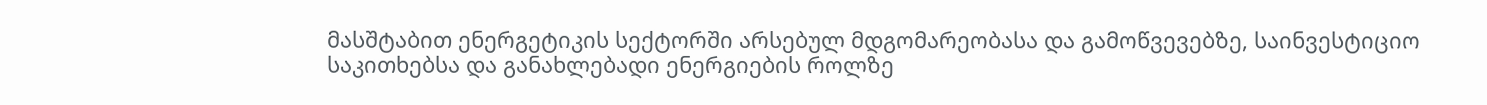მასშტაბით ენერგეტიკის სექტორში არსებულ მდგომარეობასა და გამოწვევებზე, საინვესტიციო საკითხებსა და განახლებადი ენერგიების როლზე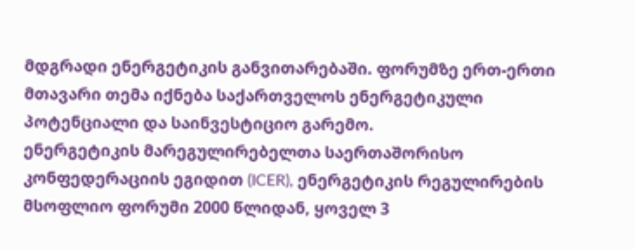მდგრადი ენერგეტიკის განვითარებაში. ფორუმზე ერთ-ერთი მთავარი თემა იქნება საქართველოს ენერგეტიკული პოტენციალი და საინვესტიციო გარემო.
ენერგეტიკის მარეგულირებელთა საერთაშორისო კონფედერაციის ეგიდით (ICER), ენერგეტიკის რეგულირების მსოფლიო ფორუმი 2000 წლიდან, ყოველ 3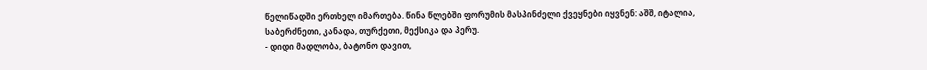წელიწადში ერთხელ იმართება. წინა წლებში ფორუმის მასპინძელი ქვეყნები იყვნენ: აშშ, იტალია, საბერძნეთი, კანადა, თურქეთი, მექსიკა და პერუ.
- დიდი მადლობა, ბატონო დავით,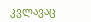კვლავაც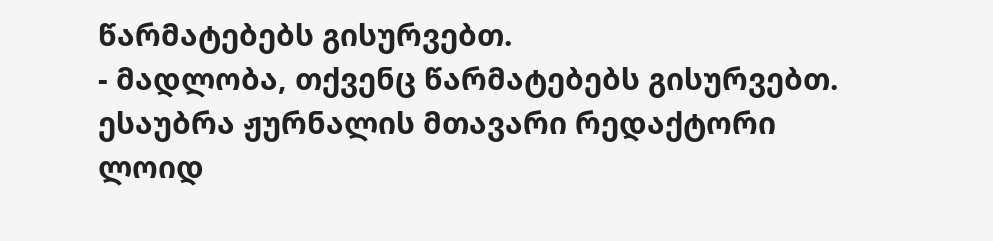წარმატებებს გისურვებთ.
- მადლობა, თქვენც წარმატებებს გისურვებთ.
ესაუბრა ჟურნალის მთავარი რედაქტორი
ლოიდ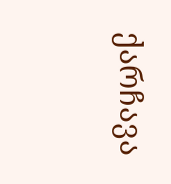ქარჩავა